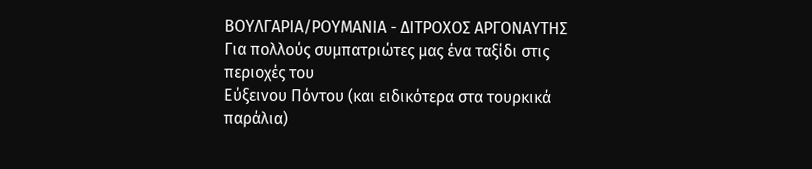ΒΟΥΛΓΑΡΙΑ/ΡΟΥΜΑΝΙΑ - ΔΙΤΡΟΧΟΣ ΑΡΓΟΝΑΥΤΗΣ
Για πολλούς συμπατριώτες μας ένα ταξίδι στις περιοχές του
Εύξεινου Πόντου (και ειδικότερα στα τουρκικά παράλια)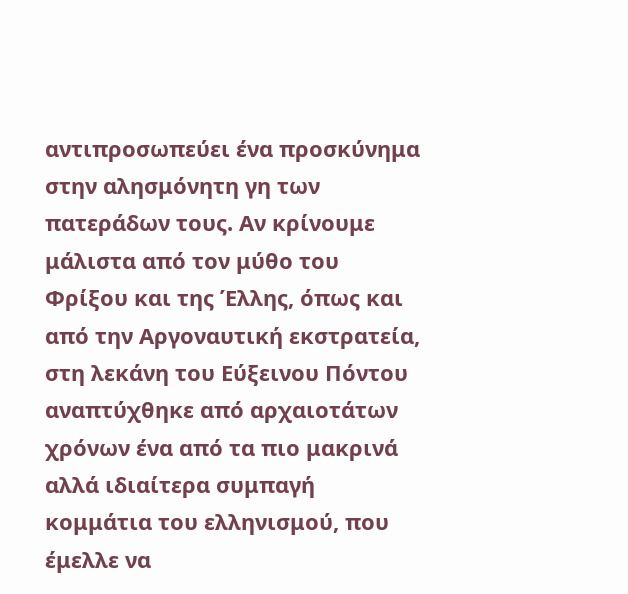αντιπροσωπεύει ένα προσκύνημα στην αλησμόνητη γη των πατεράδων τους. Αν κρίνουμε μάλιστα από τον μύθο του Φρίξου και της Έλλης, όπως και από την Αργοναυτική εκστρατεία, στη λεκάνη του Εύξεινου Πόντου αναπτύχθηκε από αρχαιοτάτων χρόνων ένα από τα πιο μακρινά αλλά ιδιαίτερα συμπαγή κομμάτια του ελληνισμού, που έμελλε να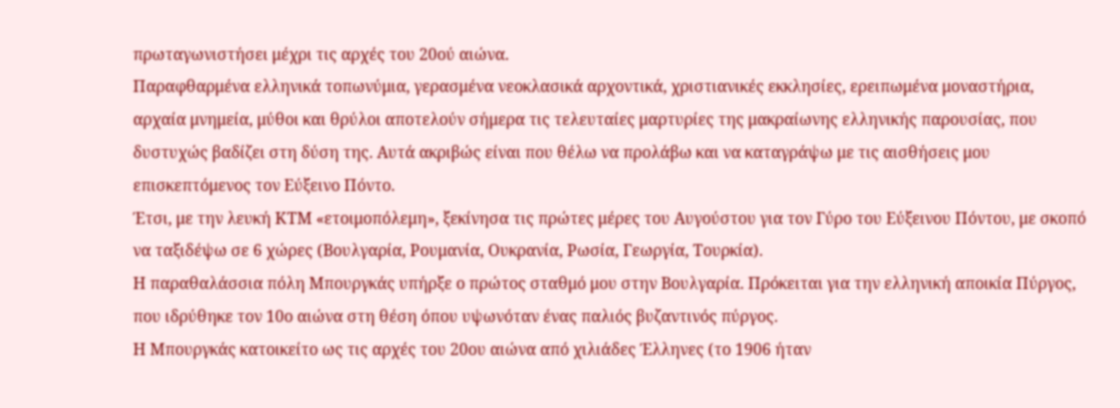πρωταγωνιστήσει μέχρι τις αρχές του 20ού αιώνα.
Παραφθαρμένα ελληνικά τοπωνύμια, γερασμένα νεοκλασικά αρχοντικά, χριστιανικές εκκλησίες, ερειπωμένα μοναστήρια, αρχαία μνημεία, μύθοι και θρύλοι αποτελούν σήμερα τις τελευταίες μαρτυρίες της μακραίωνης ελληνικής παρουσίας, που δυστυχώς βαδίζει στη δύση της. Αυτά ακριβώς είναι που θέλω να προλάβω και να καταγράψω με τις αισθήσεις μου επισκεπτόμενος τον Εύξεινο Πόντο.
Έτσι, με την λευκή ΚΤΜ «ετοιμοπόλεμη», ξεκίνησα τις πρώτες μέρες του Αυγούστου για τον Γύρο του Εύξεινου Πόντου, με σκοπό να ταξιδέψω σε 6 χώρες (Βουλγαρία, Ρουμανία, Ουκρανία, Ρωσία, Γεωργία, Τουρκία).
Η παραθαλάσσια πόλη Μπουργκάς υπήρξε ο πρώτος σταθμό μου στην Βουλγαρία. Πρόκειται για την ελληνική αποικία Πύργος, που ιδρύθηκε τον 10ο αιώνα στη θέση όπου υψωνόταν ένας παλιός βυζαντινός πύργος.
Η Μπουργκάς κατοικείτο ως τις αρχές του 20ου αιώνα από χιλιάδες Έλληνες (το 1906 ήταν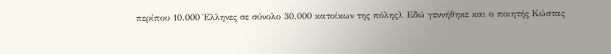περίπου 10.000 Έλληνες σε σύνολο 30.000 κατοίκων της πόλης). Εδώ γεννήθηκε και ο ποιητής Κώστας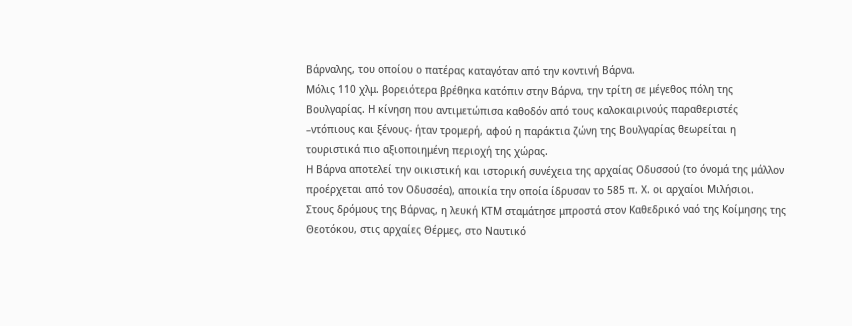Βάρναλης, του οποίου ο πατέρας καταγόταν από την κοντινή Βάρνα.
Μόλις 110 χλμ. βορειότερα βρέθηκα κατόπιν στην Βάρνα, την τρίτη σε μέγεθος πόλη της Βουλγαρίας. Η κίνηση που αντιμετώπισα καθοδόν από τους καλοκαιρινούς παραθεριστές –ντόπιους και ξένους- ήταν τρομερή, αφού η παράκτια ζώνη της Βουλγαρίας θεωρείται η τουριστικά πιο αξιοποιημένη περιοχή της χώρας.
Η Βάρνα αποτελεί την οικιστική και ιστορική συνέχεια της αρχαίας Οδυσσού (το όνομά της μάλλον προέρχεται από τον Οδυσσέα), αποικία την οποία ίδρυσαν το 585 π. Χ. οι αρχαίοι Μιλήσιοι.
Στους δρόμους της Βάρνας, η λευκή ΚΤΜ σταμάτησε μπροστά στον Καθεδρικό ναό της Κοίμησης της Θεοτόκου, στις αρχαίες Θέρμες, στο Ναυτικό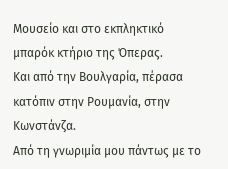Μουσείο και στο εκπληκτικό μπαρόκ κτήριο της Όπερας.
Και από την Βουλγαρία, πέρασα κατόπιν στην Ρουμανία, στην Κωνστάνζα.
Από τη γνωριμία μου πάντως με το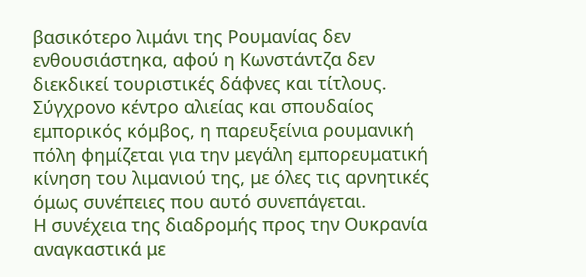βασικότερο λιμάνι της Ρουμανίας δεν ενθουσιάστηκα, αφού η Κωνστάντζα δεν διεκδικεί τουριστικές δάφνες και τίτλους. Σύγχρονο κέντρο αλιείας και σπουδαίος εμπορικός κόμβος, η παρευξείνια ρουμανική πόλη φημίζεται για την μεγάλη εμπορευματική κίνηση του λιμανιού της, με όλες τις αρνητικές όμως συνέπειες που αυτό συνεπάγεται.
Η συνέχεια της διαδρομής προς την Ουκρανία αναγκαστικά με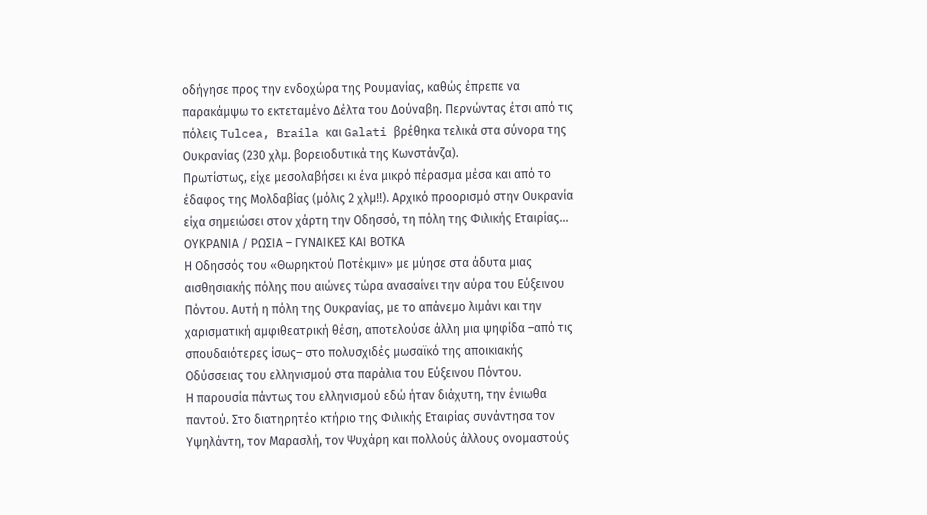οδήγησε προς την ενδοχώρα της Ρουμανίας, καθώς έπρεπε να παρακάμψω το εκτεταμένο Δέλτα του Δούναβη. Περνώντας έτσι από τις πόλεις Tulcea, Braila και Galati βρέθηκα τελικά στα σύνορα της Ουκρανίας (230 χλμ. βορειοδυτικά της Κωνστάνζα).
Πρωτίστως, είχε μεσολαβήσει κι ένα μικρό πέρασμα μέσα και από το έδαφος της Μολδαβίας (μόλις 2 χλμ!!). Αρχικό προορισμό στην Ουκρανία είχα σημειώσει στον χάρτη την Οδησσό, τη πόλη της Φιλικής Εταιρίας…
ΟΥΚΡΑΝΙΑ / ΡΩΣΙΑ – ΓΥΝΑΙΚΕΣ ΚΑΙ ΒΟΤΚΑ
Η Οδησσός του «Θωρηκτού Ποτέκμιν» με μύησε στα άδυτα μιας αισθησιακής πόλης που αιώνες τώρα ανασαίνει την αύρα του Εύξεινου Πόντου. Αυτή η πόλη της Ουκρανίας, με το απάνεμο λιμάνι και την χαρισματική αμφιθεατρική θέση, αποτελούσε άλλη μια ψηφίδα –από τις σπουδαιότερες ίσως– στο πολυσχιδές μωσαϊκό της αποικιακής Οδύσσειας του ελληνισμού στα παράλια του Εύξεινου Πόντου.
Η παρουσία πάντως του ελληνισμού εδώ ήταν διάχυτη, την ένιωθα παντού. Στο διατηρητέο κτήριο της Φιλικής Εταιρίας συνάντησα τον Υψηλάντη, τον Μαρασλή, τον Ψυχάρη και πολλούς άλλους ονομαστούς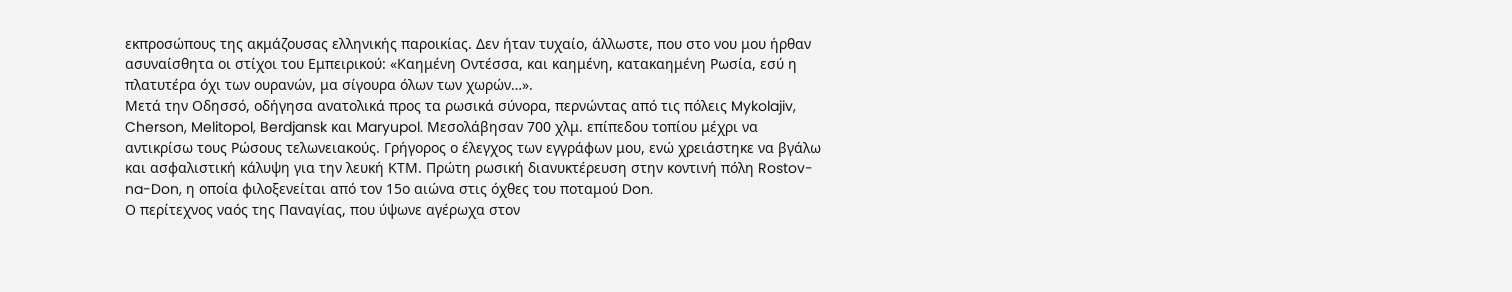εκπροσώπους της ακμάζουσας ελληνικής παροικίας. Δεν ήταν τυχαίο, άλλωστε, που στο νου μου ήρθαν ασυναίσθητα οι στίχοι του Εμπειρικού: «Καημένη Οντέσσα, και καημένη, κατακαημένη Ρωσία, εσύ η πλατυτέρα όχι των ουρανών, μα σίγουρα όλων των χωρών…».
Μετά την Οδησσό, οδήγησα ανατολικά προς τα ρωσικά σύνορα, περνώντας από τις πόλεις Mykolajiv, Cherson, Melitopol, Berdjansk και Maryupol. Μεσολάβησαν 700 χλμ. επίπεδου τοπίου μέχρι να αντικρίσω τους Ρώσους τελωνειακούς. Γρήγορος ο έλεγχος των εγγράφων μου, ενώ χρειάστηκε να βγάλω και ασφαλιστική κάλυψη για την λευκή ΚΤΜ. Πρώτη ρωσική διανυκτέρευση στην κοντινή πόλη Rostov-na-Don, η οποία φιλοξενείται από τον 15ο αιώνα στις όχθες του ποταμού Don.
Ο περίτεχνος ναός της Παναγίας, που ύψωνε αγέρωχα στον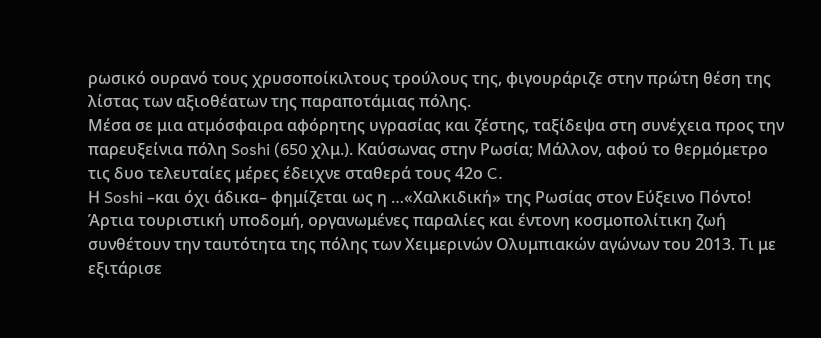ρωσικό ουρανό τους χρυσοποίκιλτους τρούλους της, φιγουράριζε στην πρώτη θέση της λίστας των αξιοθέατων της παραποτάμιας πόλης.
Μέσα σε μια ατμόσφαιρα αφόρητης υγρασίας και ζέστης, ταξίδεψα στη συνέχεια προς την παρευξείνια πόλη Soshi (650 χλμ.). Καύσωνας στην Ρωσία; Μάλλον, αφού το θερμόμετρο τις δυο τελευταίες μέρες έδειχνε σταθερά τους 42ο C.
Η Soshi –και όχι άδικα– φημίζεται ως η …«Χαλκιδική» της Ρωσίας στον Εύξεινο Πόντο! Άρτια τουριστική υποδομή, οργανωμένες παραλίες και έντονη κοσμοπολίτικη ζωή συνθέτουν την ταυτότητα της πόλης των Χειμερινών Ολυμπιακών αγώνων του 2013. Τι με εξιτάρισε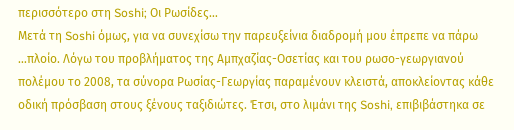περισσότερο στη Soshi; Οι Ρωσίδες…
Μετά τη Soshi όμως, για να συνεχίσω την παρευξείνια διαδρομή μου έπρεπε να πάρω …πλοίο. Λόγω του προβλήματος της Αμπχαζίας-Οσετίας και του ρωσο-γεωργιανού πολέμου το 2008, τα σύνορα Ρωσίας-Γεωργίας παραμένουν κλειστά, αποκλείοντας κάθε οδική πρόσβαση στους ξένους ταξιδιώτες. Έτσι, στο λιμάνι της Soshi, επιβιβάστηκα σε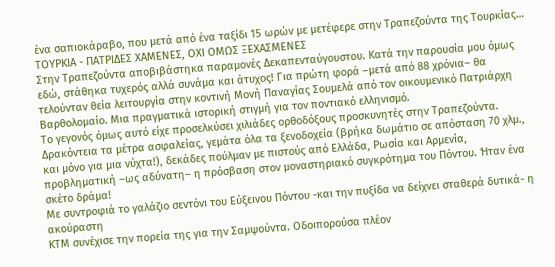ένα σαπιοκάραβο, που μετά από ένα ταξίδι 15 ωρών με μετέφερε στην Τραπεζούντα της Τουρκίας…
ΤΟΥΡΚΙΑ - ΠΑΤΡΙΔΕΣ ΧΑΜΕΝΕΣ, ΟΧΙ ΟΜΩΣ ΞΕΧΑΣΜΕΝΕΣ
Στην Τραπεζούντα αποβιβάστηκα παραμονές Δεκαπενταύγουστου. Κατά την παρουσία μου όμως εδώ, στάθηκα τυχερός αλλά συνάμα και άτυχος! Για πρώτη φορά –μετά από 88 χρόνια– θα τελούνταν θεία λειτουργία στην κοντινή Μονή Παναγίας Σουμελά από τον οικουμενικό Πατριάρχη Βαρθολομαίο. Μια πραγματικά ιστορική στιγμή για τον ποντιακό ελληνισμό.
Το γεγονός όμως αυτό είχε προσελκύσει χιλιάδες ορθοδόξους προσκυνητές στην Τραπεζούντα. Δρακόντεια τα μέτρα ασφαλείας, γεμάτα όλα τα ξενοδοχεία (βρήκα δωμάτιο σε απόσταση 70 χλμ., και μόνο για μια νύχτα!), δεκάδες πούλμαν με πιστούς από Ελλάδα, Ρωσία και Αρμενία, προβληματική –ως αδύνατη– η πρόσβαση στον μοναστηριακό συγκρότημα του Πόντου. Ήταν ένα σκέτο δράμα!
Με συντροφιά το γαλάζιο σεντόνι του Εύξεινου Πόντου -και την πυξίδα να δείχνει σταθερά δυτικά- η ακούραστη
ΚΤΜ συνέχισε την πορεία της για την Σαμψούντα. Οδοιπορούσα πλέον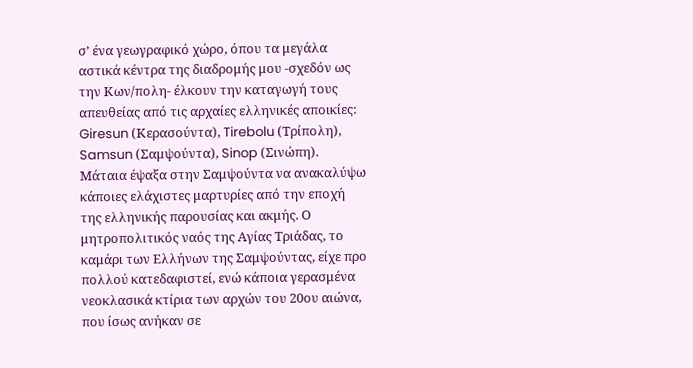σ’ ένα γεωγραφικό χώρο, όπου τα μεγάλα αστικά κέντρα της διαδρομής μου -σχεδόν ως την Κων/πολη- έλκουν την καταγωγή τους απευθείας από τις αρχαίες ελληνικές αποικίες: Giresun (Κερασούντα), Tirebolu (Τρίπολη), Samsun (Σαμψούντα), Sinop (Σινώπη).
Μάταια έψαξα στην Σαμψούντα να ανακαλύψω κάποιες ελάχιστες μαρτυρίες από την εποχή της ελληνικής παρουσίας και ακμής. Ο μητροπολιτικός ναός της Αγίας Τριάδας, το καμάρι των Ελλήνων της Σαμψούντας, είχε προ πολλού κατεδαφιστεί, ενώ κάποια γερασμένα νεοκλασικά κτίρια των αρχών του 20ου αιώνα, που ίσως ανήκαν σε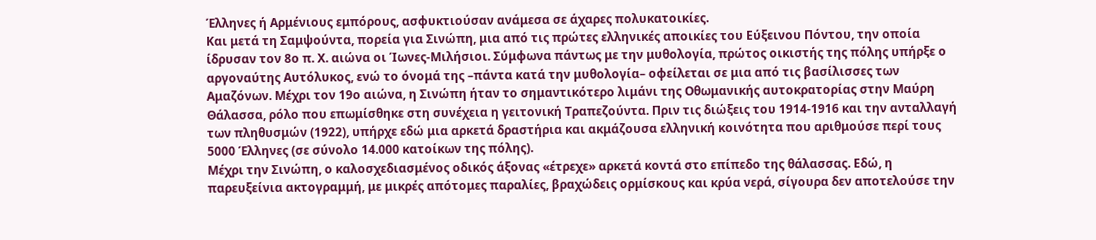Έλληνες ή Αρμένιους εμπόρους, ασφυκτιούσαν ανάμεσα σε άχαρες πολυκατοικίες.
Και μετά τη Σαμψούντα, πορεία για Σινώπη, μια από τις πρώτες ελληνικές αποικίες του Εύξεινου Πόντου, την οποία ίδρυσαν τον 8ο π. Χ. αιώνα οι Ίωνες-Μιλήσιοι. Σύμφωνα πάντως με την μυθολογία, πρώτος οικιστής της πόλης υπήρξε ο αργοναύτης Αυτόλυκος, ενώ το όνομά της –πάντα κατά την μυθολογία– οφείλεται σε μια από τις βασίλισσες των Αμαζόνων. Μέχρι τον 19ο αιώνα, η Σινώπη ήταν το σημαντικότερο λιμάνι της Οθωμανικής αυτοκρατορίας στην Μαύρη Θάλασσα, ρόλο που επωμίσθηκε στη συνέχεια η γειτονική Τραπεζούντα. Πριν τις διώξεις του 1914-1916 και την ανταλλαγή των πληθυσμών (1922), υπήρχε εδώ μια αρκετά δραστήρια και ακμάζουσα ελληνική κοινότητα που αριθμούσε περί τους 5000 Έλληνες (σε σύνολο 14.000 κατοίκων της πόλης).
Μέχρι την Σινώπη, ο καλοσχεδιασμένος οδικός άξονας «έτρεχε» αρκετά κοντά στο επίπεδο της θάλασσας. Εδώ, η παρευξείνια ακτογραμμή, με μικρές απότομες παραλίες, βραχώδεις ορμίσκους και κρύα νερά, σίγουρα δεν αποτελούσε την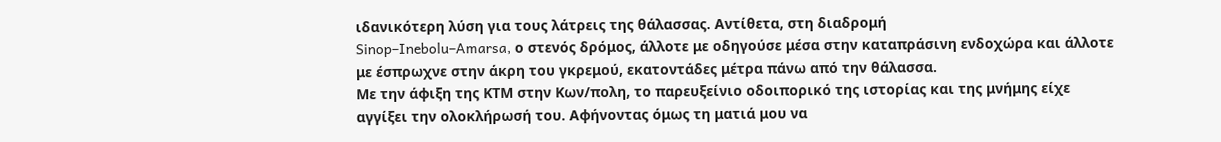ιδανικότερη λύση για τους λάτρεις της θάλασσας. Αντίθετα, στη διαδρομή
Sinop–Inebolu–Amarsa, ο στενός δρόμος, άλλοτε με οδηγούσε μέσα στην καταπράσινη ενδοχώρα και άλλοτε με έσπρωχνε στην άκρη του γκρεμού, εκατοντάδες μέτρα πάνω από την θάλασσα.
Με την άφιξη της ΚΤΜ στην Κων/πολη, το παρευξείνιο οδοιπορικό της ιστορίας και της μνήμης είχε αγγίξει την ολοκλήρωσή του. Αφήνοντας όμως τη ματιά μου να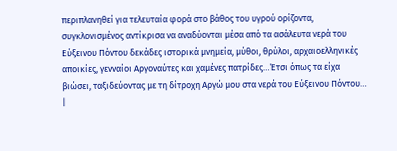περιπλανηθεί για τελευταία φορά στο βάθος του υγρού ορίζοντα, συγκλονισμένος αντίκρισα να αναδύονται μέσα από τα ασάλευτα νερά του Εύξεινου Πόντου δεκάδες ιστορικά μνημεία, μύθοι, θρύλοι, αρχαιοελληνικές αποικίες, γενναίοι Αργοναύτες και χαμένες πατρίδες…Έτσι όπως τα είχα βιώσει, ταξιδεύοντας με τη δίτροχη Αργώ μου στα νερά του Εύξεινου Πόντου…
|